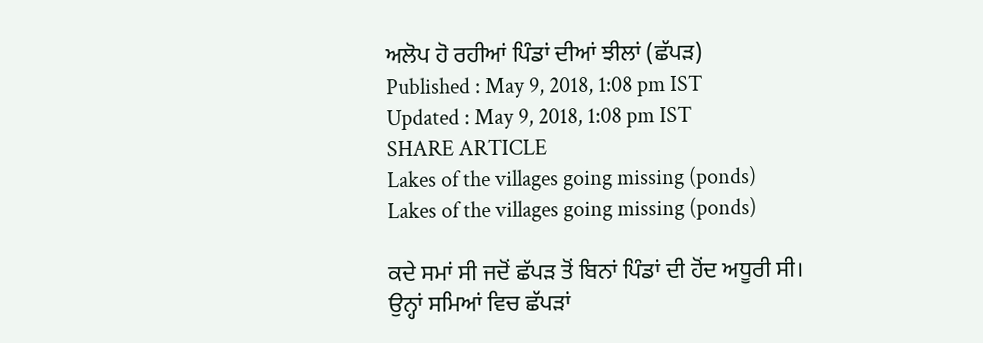ਅਲੋਪ ਹੋ ਰਹੀਆਂ ਪਿੰਡਾਂ ਦੀਆਂ ਝੀਲਾਂ (ਛੱਪੜ)
Published : May 9, 2018, 1:08 pm IST
Updated : May 9, 2018, 1:08 pm IST
SHARE ARTICLE
Lakes of the villages going missing (ponds)
Lakes of the villages going missing (ponds)

ਕਦੇ ਸਮਾਂ ਸੀ ਜਦੋਂ ਛੱਪੜ ਤੋਂ ਬਿਨਾਂ ਪਿੰਡਾਂ ਦੀ ਹੋਂਦ ਅਧੂਰੀ ਸੀ। ਉਨ੍ਹਾਂ ਸਮਿਆਂ ਵਿਚ ਛੱਪੜਾਂ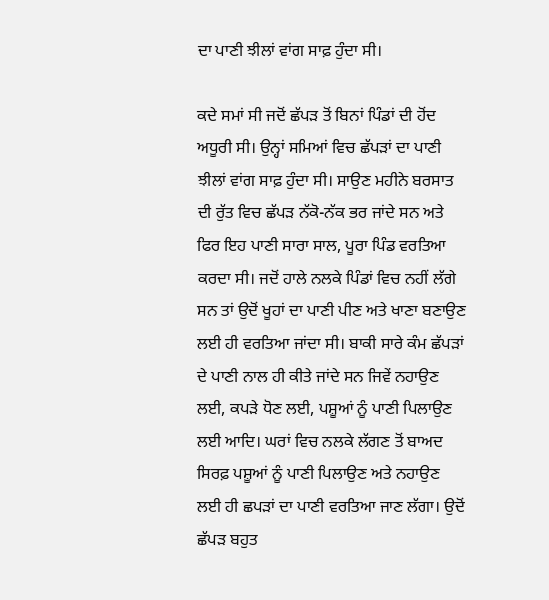ਦਾ ਪਾਣੀ ਝੀਲਾਂ ਵਾਂਗ ਸਾਫ਼ ਹੁੰਦਾ ਸੀ।

ਕਦੇ ਸਮਾਂ ਸੀ ਜਦੋਂ ਛੱਪੜ ਤੋਂ ਬਿਨਾਂ ਪਿੰਡਾਂ ਦੀ ਹੋਂਦ ਅਧੂਰੀ ਸੀ। ਉਨ੍ਹਾਂ ਸਮਿਆਂ ਵਿਚ ਛੱਪੜਾਂ ਦਾ ਪਾਣੀ ਝੀਲਾਂ ਵਾਂਗ ਸਾਫ਼ ਹੁੰਦਾ ਸੀ। ਸਾਉਣ ਮਹੀਨੇ ਬਰਸਾਤ ਦੀ ਰੁੱਤ ਵਿਚ ਛੱਪੜ ਨੱਕੋ-ਨੱਕ ਭਰ ਜਾਂਦੇ ਸਨ ਅਤੇ ਫਿਰ ਇਹ ਪਾਣੀ ਸਾਰਾ ਸਾਲ, ਪੂਰਾ ਪਿੰਡ ਵਰਤਿਆ ਕਰਦਾ ਸੀ। ਜਦੋਂ ਹਾਲੇ ਨਲਕੇ ਪਿੰਡਾਂ ਵਿਚ ਨਹੀਂ ਲੱਗੇ ਸਨ ਤਾਂ ਉਦੋਂ ਖੂਹਾਂ ਦਾ ਪਾਣੀ ਪੀਣ ਅਤੇ ਖਾਣਾ ਬਣਾਉਣ ਲਈ ਹੀ ਵਰਤਿਆ ਜਾਂਦਾ ਸੀ। ਬਾਕੀ ਸਾਰੇ ਕੰਮ ਛੱਪੜਾਂ ਦੇ ਪਾਣੀ ਨਾਲ ਹੀ ਕੀਤੇ ਜਾਂਦੇ ਸਨ ਜਿਵੇਂ ਨਹਾਉਣ ਲਈ, ਕਪੜੇ ਧੋਣ ਲਈ, ਪਸ਼ੂਆਂ ਨੂੰ ਪਾਣੀ ਪਿਲਾਉਣ ਲਈ ਆਦਿ। ਘਰਾਂ ਵਿਚ ਨਲਕੇ ਲੱਗਣ ਤੋਂ ਬਾਅਦ ਸਿਰਫ਼ ਪਸ਼ੂਆਂ ਨੂੰ ਪਾਣੀ ਪਿਲਾਉਣ ਅਤੇ ਨਹਾਉਣ ਲਈ ਹੀ ਛਪੜਾਂ ਦਾ ਪਾਣੀ ਵਰਤਿਆ ਜਾਣ ਲੱਗਾ। ਉਦੋਂ ਛੱਪੜ ਬਹੁਤ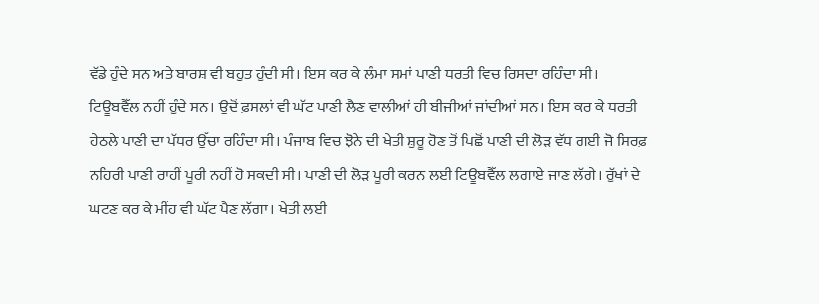ਵੱਡੇ ਹੁੰਦੇ ਸਨ ਅਤੇ ਬਾਰਸ਼ ਵੀ ਬਹੁਤ ਹੁੰਦੀ ਸੀ। ਇਸ ਕਰ ਕੇ ਲੰਮਾ ਸਮਾਂ ਪਾਣੀ ਧਰਤੀ ਵਿਚ ਰਿਸਦਾ ਰਹਿੰਦਾ ਸੀ। ਟਿਊਬਵੈੱਲ ਨਹੀਂ ਹੁੰਦੇ ਸਨ। ਉਦੋਂ ਫ਼ਸਲਾਂ ਵੀ ਘੱਟ ਪਾਣੀ ਲੈਣ ਵਾਲੀਆਂ ਹੀ ਬੀਜੀਆਂ ਜਾਂਦੀਆਂ ਸਨ। ਇਸ ਕਰ ਕੇ ਧਰਤੀ ਹੇਠਲੇ ਪਾਣੀ ਦਾ ਪੱਧਰ ਉੱਚਾ ਰਹਿੰਦਾ ਸੀ। ਪੰਜਾਬ ਵਿਚ ਝੋਨੇ ਦੀ ਖੇਤੀ ਸ਼ੁਰੂ ਹੋਣ ਤੋਂ ਪਿਛੋਂ ਪਾਣੀ ਦੀ ਲੋੜ ਵੱਧ ਗਈ ਜੋ ਸਿਰਫ਼ ਨਹਿਰੀ ਪਾਣੀ ਰਾਹੀਂ ਪੂਰੀ ਨਹੀਂ ਹੋ ਸਕਦੀ ਸੀ। ਪਾਣੀ ਦੀ ਲੋੜ ਪੂਰੀ ਕਰਨ ਲਈ ਟਿਊਬਵੈੱਲ ਲਗਾਏ ਜਾਣ ਲੱਗੇ। ਰੁੱਖਾਂ ਦੇ ਘਟਣ ਕਰ ਕੇ ਮੀਂਹ ਵੀ ਘੱਟ ਪੈਣ ਲੱਗਾ। ਖੇਤੀ ਲਈ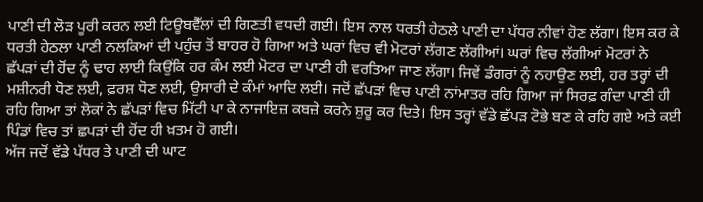ਪਾਣੀ ਦੀ ਲੋੜ ਪੂਰੀ ਕਰਨ ਲਈ ਟਿਊਬਵੈੱਲਾਂ ਦੀ ਗਿਣਤੀ ਵਧਦੀ ਗਈ। ਇਸ ਨਾਲ ਧਰਤੀ ਹੇਠਲੇ ਪਾਣੀ ਦਾ ਪੱਧਰ ਨੀਵਾਂ ਹੋਣ ਲੱਗਾ। ਇਸ ਕਰ ਕੇ ਧਰਤੀ ਹੇਠਲਾ ਪਾਣੀ ਨਲਕਿਆਂ ਦੀ ਪਹੁੰਚ ਤੋਂ ਬਾਹਰ ਹੋ ਗਿਆ ਅਤੇ ਘਰਾਂ ਵਿਚ ਵੀ ਮੋਟਰਾਂ ਲੱਗਣ ਲੱਗੀਆਂ। ਘਰਾਂ ਵਿਚ ਲੱਗੀਆਂ ਮੋਟਰਾਂ ਨੇ ਛੱਪੜਾਂ ਦੀ ਹੋਂਦ ਨੂੰ ਢਾਹ ਲਾਈ ਕਿਉਂਕਿ ਹਰ ਕੰਮ ਲਈ ਮੋਟਰ ਦਾ ਪਾਣੀ ਹੀ ਵਰਤਿਆ ਜਾਣ ਲੱਗਾ। ਜਿਵੇਂ ਡੰਗਰਾਂ ਨੂੰ ਨਹਾਉਣ ਲਈ, ਹਰ ਤਰ੍ਹਾਂ ਦੀ ਮਸ਼ੀਨਰੀ ਧੋਣ ਲਈ, ਫ਼ਰਸ਼ ਧੋਣ ਲਈ, ਉਸਾਰੀ ਦੇ ਕੰਮਾਂ ਆਦਿ ਲਈ। ਜਦੋਂ ਛੱਪੜਾਂ ਵਿਚ ਪਾਣੀ ਨਾਂਮਾਤਰ ਰਹਿ ਗਿਆ ਜਾਂ ਸਿਰਫ਼ ਗੰਦਾ ਪਾਣੀ ਹੀ ਰਹਿ ਗਿਆ ਤਾਂ ਲੋਕਾਂ ਨੇ ਛੱਪੜਾਂ ਵਿਚ ਮਿੱਟੀ ਪਾ ਕੇ ਨਾਜਾਇਜ਼ ਕਬਜ਼ੇ ਕਰਨੇ ਸ਼ੁਰੂ ਕਰ ਦਿਤੇ। ਇਸ ਤਰ੍ਹਾਂ ਵੱਡੇ ਛੱਪੜ ਟੋਭੇ ਬਣ ਕੇ ਰਹਿ ਗਏ ਅਤੇ ਕਈ ਪਿੰਡਾਂ ਵਿਚ ਤਾਂ ਛਪੜਾਂ ਦੀ ਹੋਂਦ ਹੀ ਖ਼ਤਮ ਹੋ ਗਈ।
ਅੱਜ ਜਦੋਂ ਵੱਡੇ ਪੱਧਰ ਤੇ ਪਾਣੀ ਦੀ ਘਾਟ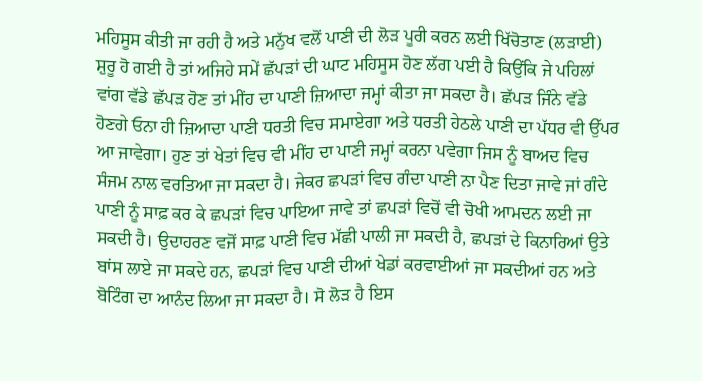ਮਹਿਸੂਸ ਕੀਤੀ ਜਾ ਰਹੀ ਹੈ ਅਤੇ ਮਨੁੱਖ ਵਲੋਂ ਪਾਣੀ ਦੀ ਲੋੜ ਪੂਰੀ ਕਰਨ ਲਈ ਖਿੱਚੋਤਾਣ (ਲੜਾਈ) ਸ਼ੁਰੂ ਹੋ ਗਈ ਹੈ ਤਾਂ ਅਜਿਹੇ ਸਮੇਂ ਛੱਪੜਾਂ ਦੀ ਘਾਟ ਮਹਿਸੂਸ ਹੋਣ ਲੱਗ ਪਈ ਹੈ ਕਿਉਂਕਿ ਜੇ ਪਹਿਲਾਂ ਵਾਂਗ ਵੱਡੇ ਛੱਪੜ ਹੋਣ ਤਾਂ ਮੀਂਹ ਦਾ ਪਾਣੀ ਜ਼ਿਆਦਾ ਜਮ੍ਹਾਂ ਕੀਤਾ ਜਾ ਸਕਦਾ ਹੈ। ਛੱਪੜ ਜਿੰਨੇ ਵੱਡੇ ਹੋਣਗੇ ਓਨਾ ਹੀ ਜ਼ਿਆਦਾ ਪਾਣੀ ਧਰਤੀ ਵਿਚ ਸਮਾਏਗਾ ਅਤੇ ਧਰਤੀ ਹੇਠਲੇ ਪਾਣੀ ਦਾ ਪੱਧਰ ਵੀ ਉੱਪਰ ਆ ਜਾਵੇਗਾ। ਹੁਣ ਤਾਂ ਖੇਤਾਂ ਵਿਚ ਵੀ ਮੀਂਹ ਦਾ ਪਾਣੀ ਜਮ੍ਹਾਂ ਕਰਨਾ ਪਵੇਗਾ ਜਿਸ ਨੂੰ ਬਾਅਦ ਵਿਚ ਸੰਜਮ ਨਾਲ ਵਰਤਿਆ ਜਾ ਸਕਦਾ ਹੈ। ਜੇਕਰ ਛਪੜਾਂ ਵਿਚ ਗੰਦਾ ਪਾਣੀ ਨਾ ਪੈਣ ਦਿਤਾ ਜਾਵੇ ਜਾਂ ਗੰਦੇ ਪਾਣੀ ਨੂੰ ਸਾਫ਼ ਕਰ ਕੇ ਛਪੜਾਂ ਵਿਚ ਪਾਇਆ ਜਾਵੇ ਤਾਂ ਛਪੜਾਂ ਵਿਚੋਂ ਵੀ ਚੋਖੀ ਆਮਦਨ ਲਈ ਜਾ ਸਕਦੀ ਹੈ। ਉਦਾਹਰਣ ਵਜੋਂ ਸਾਫ਼ ਪਾਣੀ ਵਿਚ ਮੱਛੀ ਪਾਲੀ ਜਾ ਸਕਦੀ ਹੈ, ਛਪੜਾਂ ਦੇ ਕਿਨਾਰਿਆਂ ਉਤੇ ਬਾਂਸ ਲਾਏ ਜਾ ਸਕਦੇ ਹਨ, ਛਪੜਾਂ ਵਿਚ ਪਾਣੀ ਦੀਆਂ ਖੇਡਾਂ ਕਰਵਾਈਆਂ ਜਾ ਸਕਦੀਆਂ ਹਨ ਅਤੇ ਬੋਟਿੰਗ ਦਾ ਆਨੰਦ ਲਿਆ ਜਾ ਸਕਦਾ ਹੈ। ਸੋ ਲੋੜ ਹੈ ਇਸ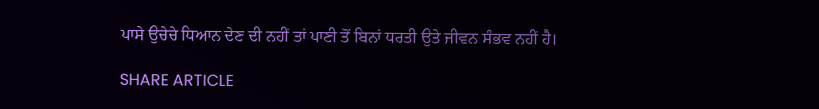ਪਾਸੇ ਉਚੇਚੇ ਧਿਆਨ ਦੇਣ ਦੀ ਨਹੀਂ ਤਾਂ ਪਾਣੀ ਤੋਂ ਬਿਨਾਂ ਧਰਤੀ ਉਤੇ ਜੀਵਨ ਸੰਭਵ ਨਹੀਂ ਹੈ।

SHARE ARTICLE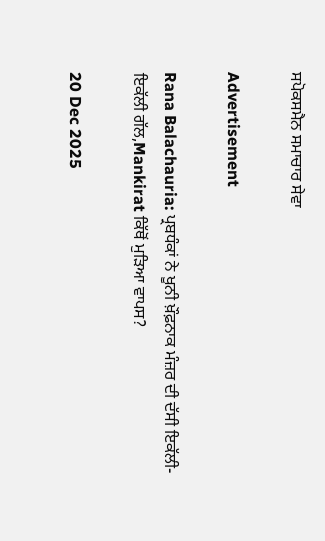ਸਪੋਕਸਮੈਨ ਸਮਾਚਾਰ ਸੇਵਾ

Advertisement

Rana Balachauria: ਪ੍ਰਬਧੰਕਾਂ ਨੇ ਖੂਨੀ ਖ਼ੌਫ਼ਨਾਕ ਮੰਜ਼ਰ ਦੀ ਦੱਸੀ ਇਕੱਲੀ-ਇਕੱਲੀ ਗੱਲ,Mankirat ਕਿੱਥੋਂ ਮੁੜਿਆ ਵਾਪਸ?

20 Dec 2025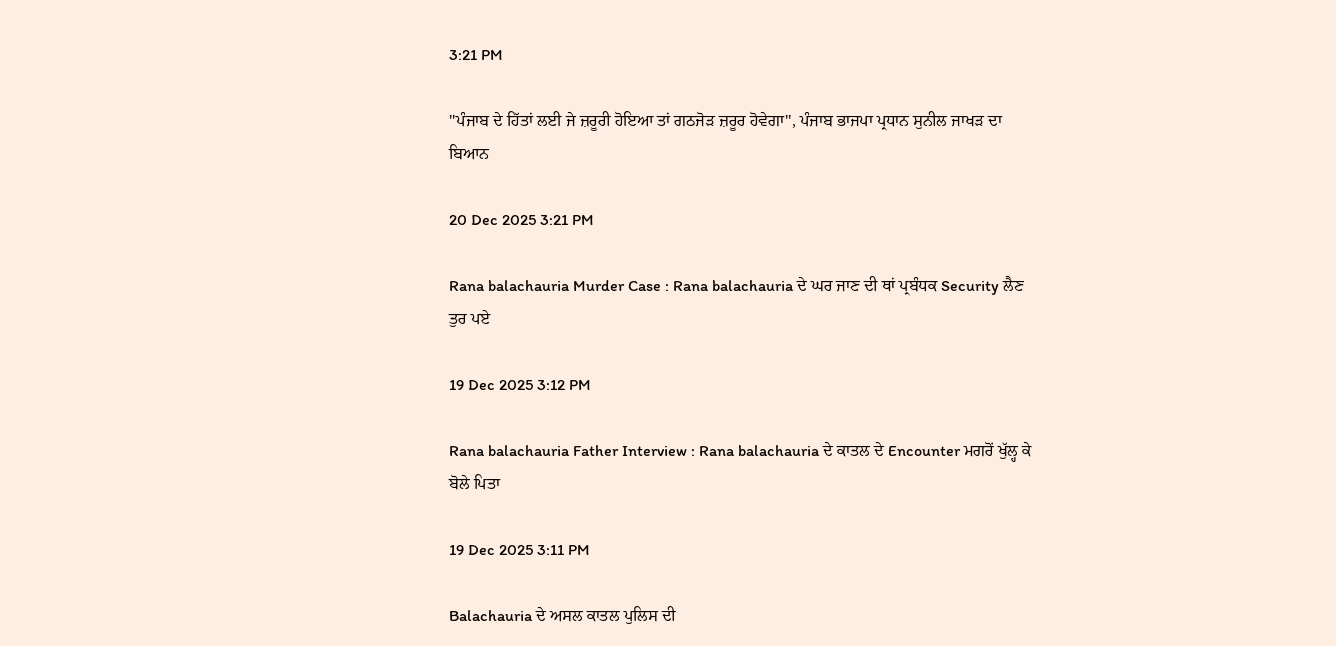3:21 PM

''ਪੰਜਾਬ ਦੇ ਹਿੱਤਾਂ ਲਈ ਜੇ ਜ਼ਰੂਰੀ ਹੋਇਆ ਤਾਂ ਗਠਜੋੜ ਜ਼ਰੂਰ ਹੋਵੇਗਾ'', ਪੰਜਾਬ ਭਾਜਪਾ ਪ੍ਰਧਾਨ ਸੁਨੀਲ ਜਾਖੜ ਦਾ ਬਿਆਨ

20 Dec 2025 3:21 PM

Rana balachauria Murder Case : Rana balachauria ਦੇ ਘਰ ਜਾਣ ਦੀ ਥਾਂ ਪ੍ਰਬੰਧਕ Security ਲੈਣ ਤੁਰ ਪਏ

19 Dec 2025 3:12 PM

Rana balachauria Father Interview : Rana balachauria ਦੇ ਕਾਤਲ ਦੇ Encounter ਮਗਰੋਂ ਖੁੱਲ੍ਹ ਕੇ ਬੋਲੇ ਪਿਤਾ

19 Dec 2025 3:11 PM

Balachauria ਦੇ ਅਸਲ ਕਾਤਲ ਪੁਲਿਸ ਦੀ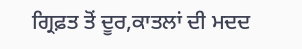ਗ੍ਰਿਫ਼ਤ ਤੋਂ ਦੂਰ,ਕਾਤਲਾਂ ਦੀ ਮਦਦ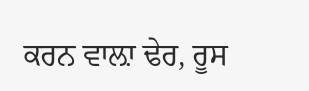ਕਰਨ ਵਾਲ਼ਾ ਢੇਰ, ਰੂਸ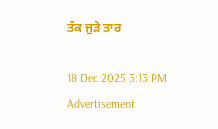ਤੱਕ ਜੁੜੇ ਤਾਰ

18 Dec 2025 3:13 PM
Advertisement